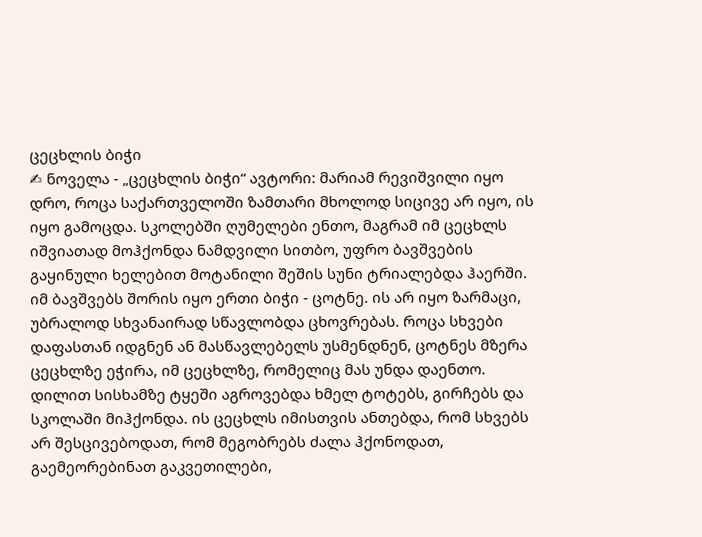ცეცხლის ბიჭი
✍ ნოველა - „ცეცხლის ბიჭი“ ავტორი: მარიამ რევიშვილი იყო დრო, როცა საქართველოში ზამთარი მხოლოდ სიცივე არ იყო, ის იყო გამოცდა. სკოლებში ღუმელები ენთო, მაგრამ იმ ცეცხლს იშვიათად მოჰქონდა ნამდვილი სითბო, უფრო ბავშვების გაყინული ხელებით მოტანილი შეშის სუნი ტრიალებდა ჰაერში. იმ ბავშვებს შორის იყო ერთი ბიჭი - ცოტნე. ის არ იყო ზარმაცი, უბრალოდ სხვანაირად სწავლობდა ცხოვრებას. როცა სხვები დაფასთან იდგნენ ან მასწავლებელს უსმენდნენ, ცოტნეს მზერა ცეცხლზე ეჭირა, იმ ცეცხლზე, რომელიც მას უნდა დაენთო. დილით სისხამზე ტყეში აგროვებდა ხმელ ტოტებს, გირჩებს და სკოლაში მიჰქონდა. ის ცეცხლს იმისთვის ანთებდა, რომ სხვებს არ შესცივებოდათ, რომ მეგობრებს ძალა ჰქონოდათ, გაემეორებინათ გაკვეთილები,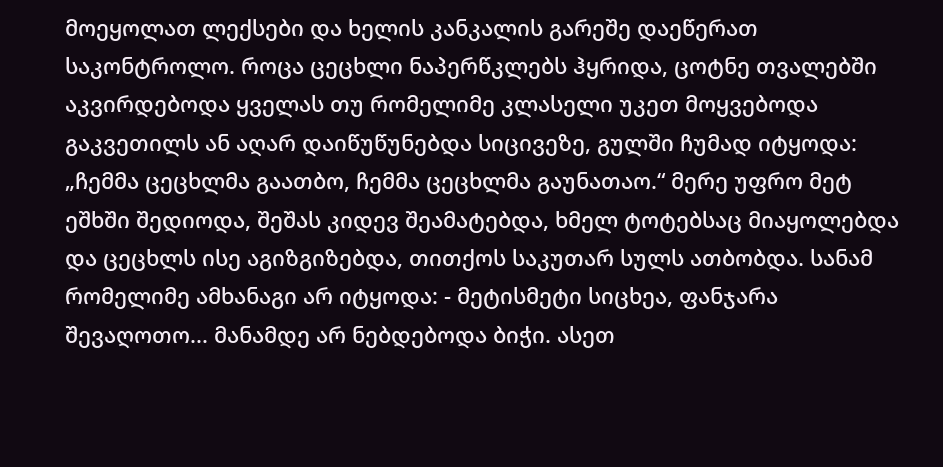მოეყოლათ ლექსები და ხელის კანკალის გარეშე დაეწერათ საკონტროლო. როცა ცეცხლი ნაპერწკლებს ჰყრიდა, ცოტნე თვალებში აკვირდებოდა ყველას თუ რომელიმე კლასელი უკეთ მოყვებოდა გაკვეთილს ან აღარ დაიწუწუნებდა სიცივეზე, გულში ჩუმად იტყოდა: „ჩემმა ცეცხლმა გაათბო, ჩემმა ცეცხლმა გაუნათაო.“ მერე უფრო მეტ ეშხში შედიოდა, შეშას კიდევ შეამატებდა, ხმელ ტოტებსაც მიაყოლებდა და ცეცხლს ისე აგიზგიზებდა, თითქოს საკუთარ სულს ათბობდა. სანამ რომელიმე ამხანაგი არ იტყოდა: - მეტისმეტი სიცხეა, ფანჯარა შევაღოთო... მანამდე არ ნებდებოდა ბიჭი. ასეთ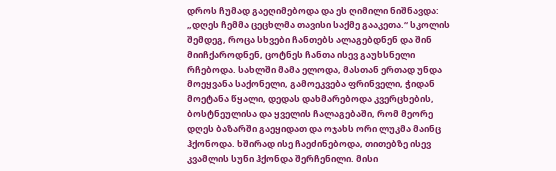დროს ჩუმად გაეღიმებოდა და ეს ღიმილი ნიშნავდა: „დღეს ჩემმა ცეცხლმა თავისი საქმე გააკეთა.“ სკოლის შემდეგ, როცა სხვები ჩანთებს ალაგებდნენ და შინ მიიჩქაროდნენ, ცოტნეს ჩანთა ისევ გაუხსნელი რჩებოდა. სახლში მამა ელოდა, მასთან ერთად უნდა მოეყვანა საქონელი, გამოეკვება ფრინველი, ჭიდან მოეტანა წყალი, დედას დახმარებოდა კვერცხების, ბოსტნეულისა და ყველის ჩალაგებაში, რომ მეორე დღეს ბაზარში გაეყიდათ და ოჯახს ორი ლუკმა მაინც ჰქონოდა. ხშირად ისე ჩაეძინებოდა, თითებზე ისევ კვამლის სუნი ჰქონდა შერჩენილი. მისი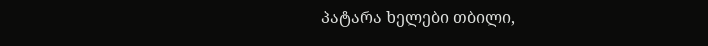პატარა ხელები თბილი,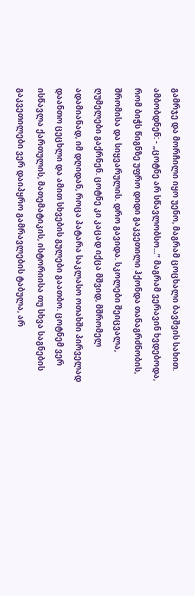გამრჯე და მორჩილი იყო უენო, მაგრამ ცოცხალი ბავშვის სახით. ამბობდნენ: - „ცოტნე არ სწავლობსო...” მაგრამ ვერავინ ხვდებოდა, რომ ბიჭს წიგნზე უფრო დიდი გაკვეთილი ჰქონდა თანაგრძნობის, შრომისა და სიყვარულის. დრო გავიდა. სკოლები შეიცვალა, ღუმელები გაქრნენ. ცოტნე კი კაცად იქცა მშვიდ, მშრომელ ადამიანად, იმ დღიდან, როცა პატარა საკლასო ოთახში პირველად დაანთო ცეცხლი და ამით სხვების გულები გაათბო. ცოტნემ ვერ ისწავლა ქართულის, მათემატიკის, ისტორიისა თუ სხვა საგნების გაკვეთილები ვერ დაიპყრო გამრავლების ტაბულა, არ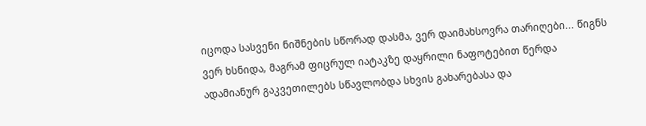იცოდა სასვენი ნიშნების სწორად დასმა, ვერ დაიმახსოვრა თარიღები... წიგნს ვერ ხსნიდა, მაგრამ ფიცრულ იატაკზე დაყრილი ნაფოტებით წერდა ადამიანურ გაკვეთილებს სწავლობდა სხვის გახარებასა და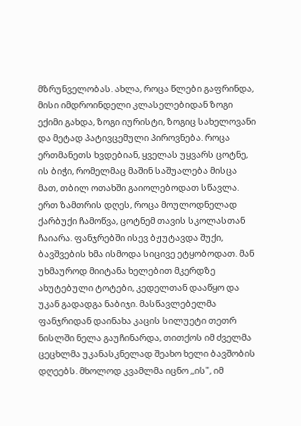მზრუნველობას. ახლა, როცა წლები გაფრინდა, მისი იმდროინდელი კლასელებიდან ზოგი ექიმი გახდა, ზოგი იურისტი, ზოგიც სახელოვანი და მეტად პატივცემული პიროვნება. როცა ერთმანეთს ხვდებიან, ყველას უყვარს ცოტნე, ის ბიჭი, რომელმაც მაშინ საშუალება მისცა მათ, თბილ ოთახში გაიოლებოდათ სწავლა. ერთ ზამთრის დღეს, როცა მოულოდნელად ქარბუქი ჩამოწვა, ცოტნემ თავის სკოლასთან ჩაიარა. ფანჯრებში ისევ ბჟუტავდა შუქი, ბავშვების ხმა ისმოდა სიცივე ეტყობოდათ. მან უხმაუროდ მიიტანა ხელებით მკერდზე ახუტებული ტოტები, კედელთან დააწყო და უკან გადადგა ნაბიჯი. მასწავლებელმა ფანჯრიდან დაინახა კაცის სილუეტი თეთრ ნისლში ნელა გაუჩინარდა, თითქოს იმ ძველმა ცეცხლმა უკანასკნელად შეახო ხელი ბავშობის დღეებს. მხოლოდ კვამლმა იცნო ,,ის", იმ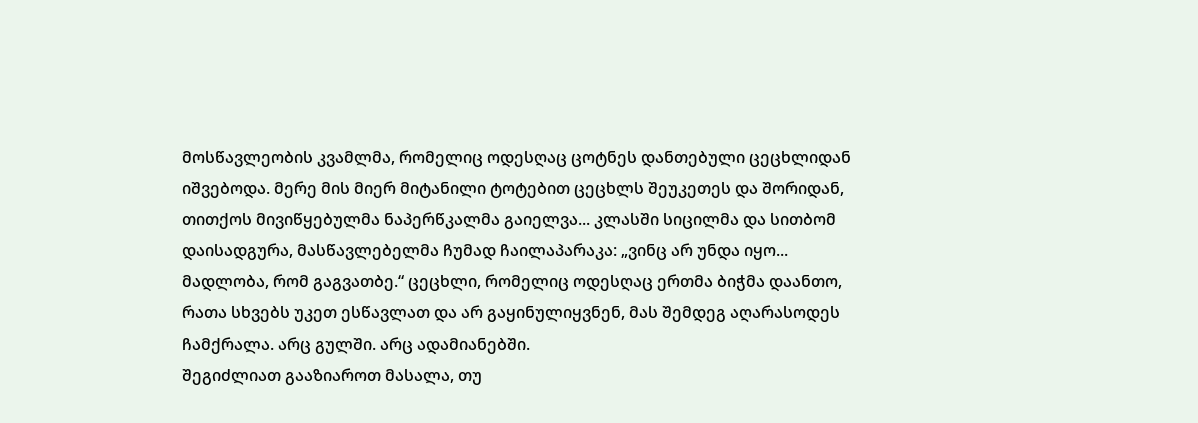მოსწავლეობის კვამლმა, რომელიც ოდესღაც ცოტნეს დანთებული ცეცხლიდან იშვებოდა. მერე მის მიერ მიტანილი ტოტებით ცეცხლს შეუკეთეს და შორიდან, თითქოს მივიწყებულმა ნაპერწკალმა გაიელვა... კლასში სიცილმა და სითბომ დაისადგურა, მასწავლებელმა ჩუმად ჩაილაპარაკა: „ვინც არ უნდა იყო... მადლობა, რომ გაგვათბე.“ ცეცხლი, რომელიც ოდესღაც ერთმა ბიჭმა დაანთო, რათა სხვებს უკეთ ესწავლათ და არ გაყინულიყვნენ, მას შემდეგ აღარასოდეს ჩამქრალა. არც გულში. არც ადამიანებში.
შეგიძლიათ გააზიაროთ მასალა, თუ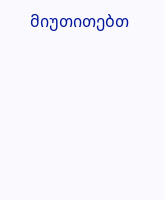მიუთითებთ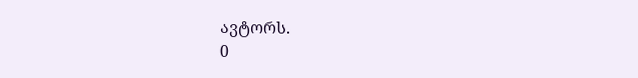ავტორს.
0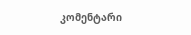კომენტარი